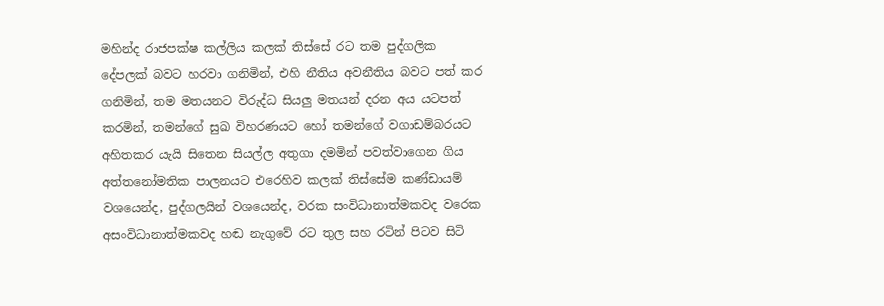මහින්ද රාජපක්ෂ කල්ලිය කලක් තිස්සේ රට තම පුද්ගලික දේපලක් බවට හරවා ගනිමින්, එහි නීතිය අවනීතිය බවට පත් කර ගනිමින්, තම මතයනට විරුද්ධ සියලු මතයන් දරන අය යටපත් කරමින්, තමන්ගේ සුඛ විහරණයට හෝ තමන්ගේ වගාඩම්බරයට අහිතකර යැයි සිතෙන සියල්ල අතුගා දමමින් පවත්වාගෙන ගිය අත්තනෝමතික පාලනයට එරෙහිව කලක් තිස්සේම කණ්ඩායම් වශයෙන්ද, පුද්ගලයින් වශයෙන්ද, වරක සංවිධානාත්මකවද වරෙක අසංවිධානාත්මකවද හඬ නැගුවේ රට තුල සහ රටින් පිටව සිටි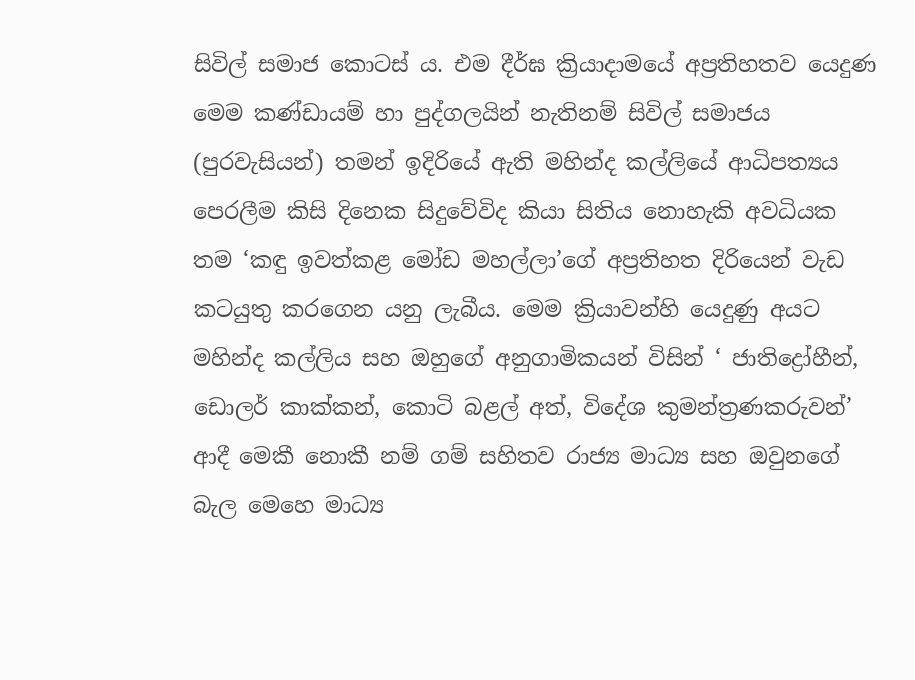සිවිල් සමාජ කොටස් ය. එම දීර්ඝ ක්‍රියාදාමයේ අප්‍රතිහතව යෙදුණ මෙම කණ්ඩායම් හා පුද්ගලයින් නැතිනම් සිවිල් සමාජය (පුරවැසියන්) තමන් ඉදිරියේ ඇති මහින්ද කල්ලියේ ආධිපත්‍යය පෙරලීම කිසි දිනෙක සිදුවේවිද කියා සිතිය නොහැකි අවධියක තම ‘කඳු ඉවත්කළ මෝඩ මහල්ලා’ගේ අප්‍රතිහත දිරියෙන් වැඩ කටයුතු කරගෙන යනු ලැබීය. මෙම ක්‍රියාවන්හි යෙදුණු අයට මහින්ද කල්ලිය සහ ඔහුගේ අනුගාමිකයන් විසින් ‘ ජාතිද්‍රෝහීන්, ඩොලර් කාක්කන්, කොටි බළල් අත්, විදේශ කුමන්ත්‍රණකරුවන්’ ආදී මෙකී නොකී නම් ගම් සහිතව රාජ්‍ය මාධ්‍ය සහ ඔවුනගේ බැල මෙහෙ මාධ්‍ය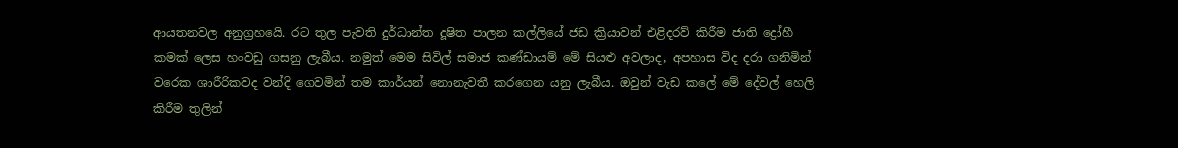ආයතනවල අනුග්‍රහයෙි. රට තුල පැවති දුර්ධාන්ත දූෂිත පාලන කල්ලියේ ජඩ ක්‍රියාවන් එළිදරව් කිරීම ජාති ද්‍රෝහී කමක් ලෙස හංවඩු ගසනු ලැබීය. නමුත් මෙම සිවිල් සමාජ කණ්ඩායම් මේ සියළු අවලාද, අපහාස විද දරා ගනිමින් වරෙක ශාරීරිකවද වන්දි ගෙවමින් තම කාර්යන් නොනැවතී කරගෙන යනු ලැබීය. ඔවුන් වැඩ කලේ මේ දේවල් හෙලි කිරීම තුලින්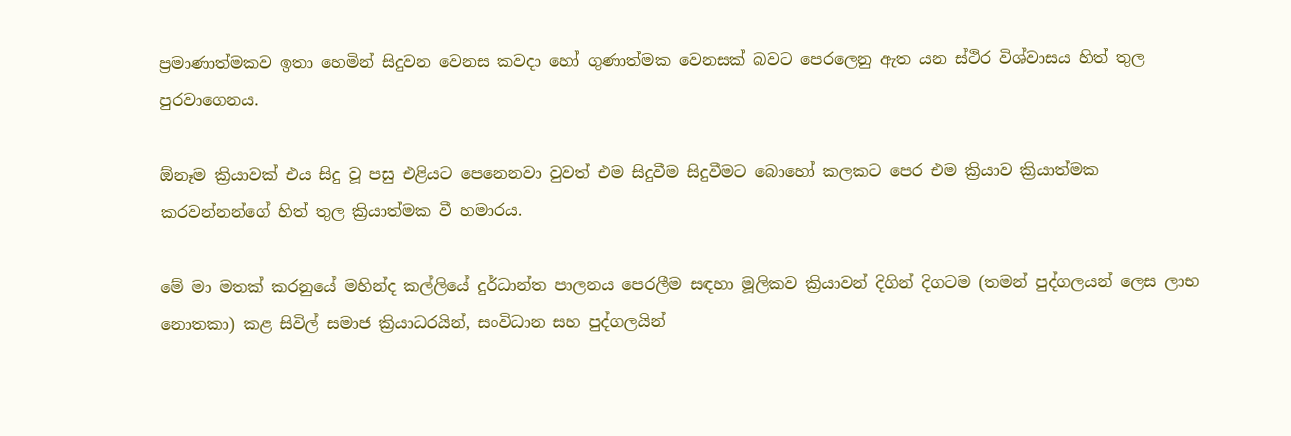ප්‍රමාණාත්මකව ඉතා හෙමින් සිදුවන වෙනස කවදා හෝ ගුණාත්මක වෙනසක් බවට පෙරලෙනු ඇත යන ස්ථිර විශ්වාසය හිත් තුල පුරවාගෙනය.

ඕනෑම ක්‍රියාවක් එය සිදු වූ පසු එළියට පෙනෙනවා වුවත් එම සිදුවීම සිදුවීමට බොහෝ කලකට පෙර එම ක්‍රියාව ක්‍රියාත්මක කරවන්නන්ගේ හිත් තුල ක්‍රියාත්මක වී හමාරය.

මේ මා මතක් කරනුයේ මහින්ද කල්ලියේ දුර්ධාන්ත පාලනය පෙරලීම සඳහා මූලිකව ක්‍රියාවන් දිගින් දිගටම (තමන් පුද්ගලයන් ලෙස ලාභ නොතකා) කළ සිවිල් සමාජ ක්‍රියාධරයින්, සංවිධාන සහ පුද්ගලයින්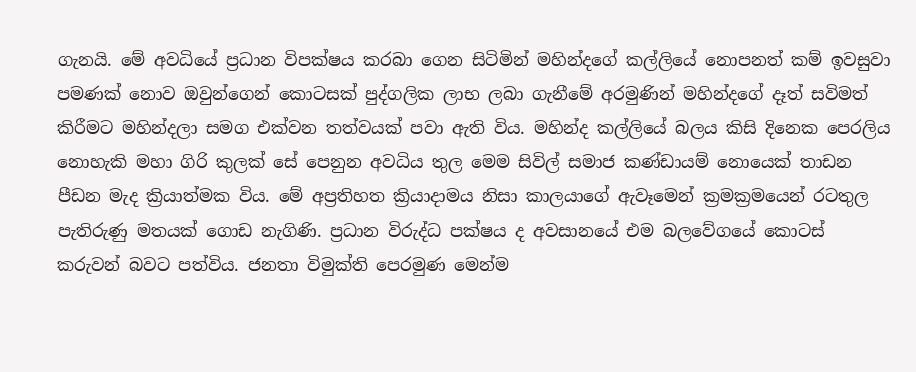ගැනයි. මේ අවධියේ ප්‍රධාන විපක්ෂය කරබා ගෙන සිටිමින් මහින්දගේ කල්ලියේ නොපනත් කම් ඉවසුවා පමණක් නොව ඔවුන්ගෙන් කොටසක් පුද්ගලික ලාභ ලබා ගැනීමේ අරමුණින් මහින්දගේ දෑත් සවිමත් කිරීමට මහින්දලා සමග එක්වන තත්වයක් පවා ඇති විය. මහින්ද කල්ලියේ බලය කිසි දිනෙක පෙරලිය නොහැකි මහා ගිරි කුලක් සේ පෙනුන අවධිය තුල මෙම සිවිල් සමාජ කණ්ඩායම් නොයෙක් තාඩන පීඩන මැද ක්‍රියාත්මක විය. මේ අප්‍රතිහත ක්‍රියාදාමය නිසා කාලයාගේ ඇවෑමෙන් ක්‍රමක්‍රමයෙන් රටතුල පැතිරුණු මතයක් ගොඩ නැගිණි. ප්‍රධාන විරුද්ධ පක්ෂය ද අවසානයේ එම බලවේගයේ කොටස් කරුවන් බවට පත්විය. ජනතා විමුක්ති පෙරමුණ මෙන්ම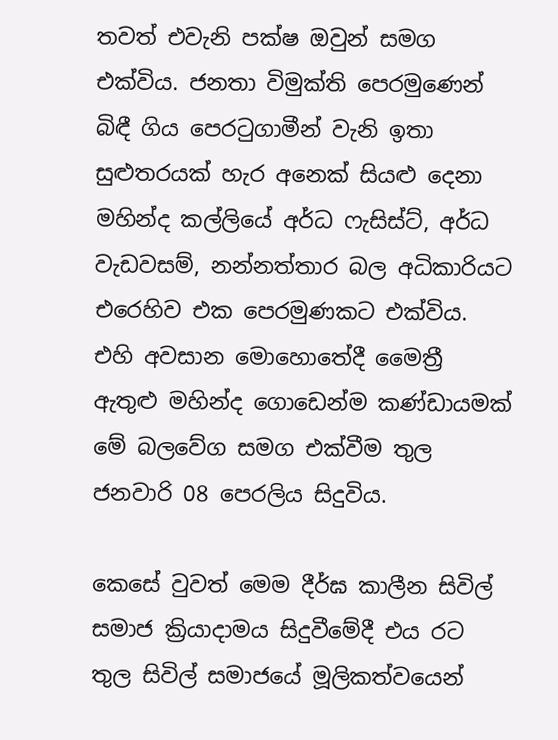තවත් එවැනි පක්ෂ ඔවුන් සමග එක්විය. ජනතා විමුක්ති පෙරමුණෙන් බිඳී ගිය පෙරටුගාමීන් වැනි ඉතා සුළුතරයක් හැර අනෙක් සියළු දෙනා මහින්ද කල්ලියේ අර්ධ ෆැසිස්ට්, අර්ධ වැඩවසම්, නන්නත්තාර බල අධිකාරියට එරෙහිව එක පෙරමුණකට එක්විය. එහි අවසාන මොහොතේදී මෛත්‍රී ඇතුළු මහින්ද ගොඩෙන්ම කණ්ඩායමක් මේ බලවේග සමග එක්වීම තුල ජනවාරි 08 පෙරලිය සිදුවිය.

කෙසේ වුවත් මෙම දීර්ඝ කාලීන සිවිල් සමාජ ක්‍රියාදාමය සිදුවීමේදී එය රට තුල සිවිල් සමාජයේ මූලිකත්වයෙන්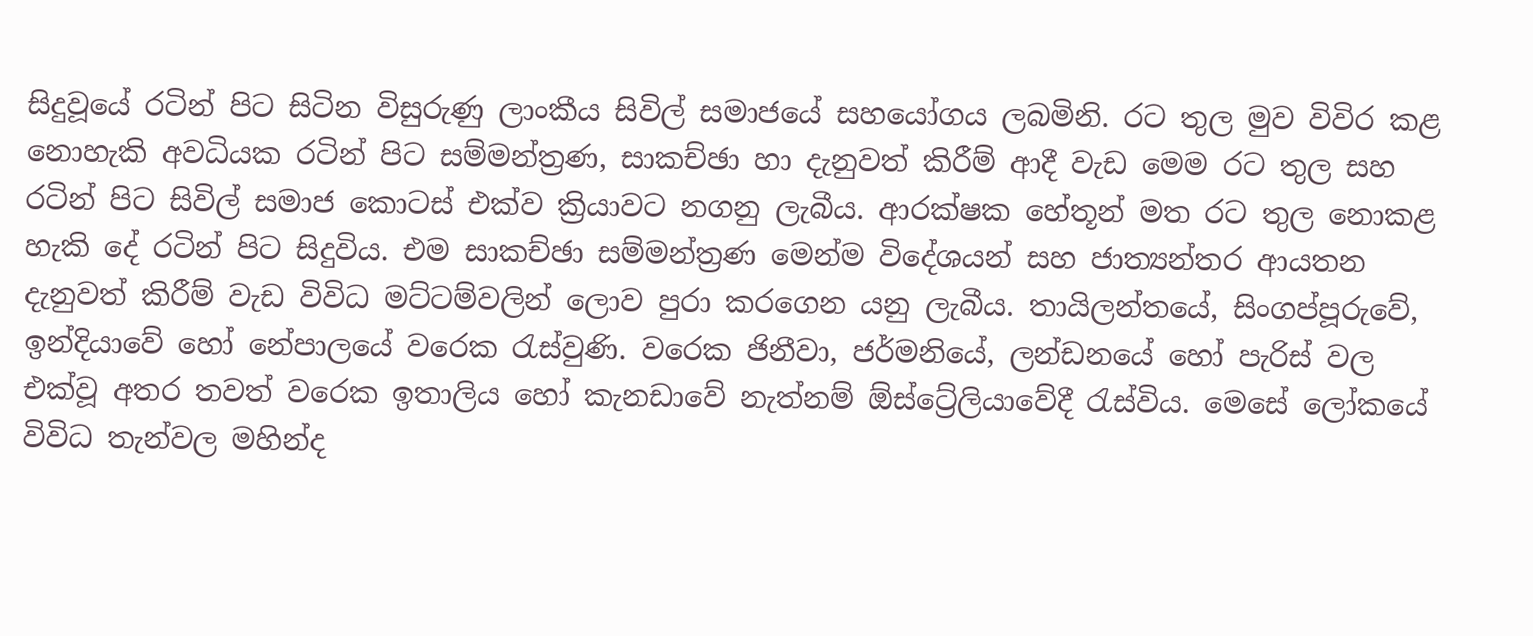සිදුවූයේ රටින් පිට සිටින විසුරුණු ලාංකීය සිවිල් සමාජයේ සහයෝගය ලබමිනි. රට තුල මුව විවිර කළ නොහැකි අවධියක රටින් පිට සම්මන්ත්‍රණ, සාකච්ඡා හා දැනුවත් කිරීම් ආදී වැඩ මෙම රට තුල සහ රටින් පිට සිවිල් සමාජ කොටස් එක්ව ක්‍රියාවට නගනු ලැබීය. ආරක්ෂක හේතූන් මත රට තුල නොකළ හැකි දේ රටින් පිට සිදුවිය. එම සාකච්ඡා සම්මන්ත්‍රණ මෙන්ම විදේශයන් සහ ජාත්‍යන්තර ආයතන දැනුවත් කිරීම් වැඩ විවිධ මට්ටම්වලින් ලොව පුරා කරගෙන යනු ලැබීය. තායිලන්තයේ, සිංගප්පූරුවේ, ඉන්දියාවේ හෝ නේපාලයේ වරෙක රැස්වුණි. වරෙක ජිනීවා, ජර්මනියේ, ලන්ඩනයේ හෝ පැරිස් වල එක්වූ අතර තවත් වරෙක ඉතාලිය හෝ කැනඩාවේ නැත්නම් ඕස්ට්‍රේලියාවේදී රැස්විය. මෙසේ ලෝකයේ විවිධ තැන්වල මහින්ද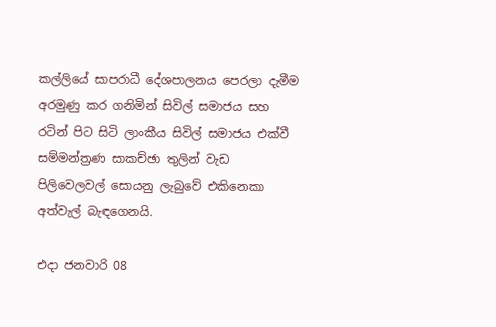කල්ලියේ සාපරාධී දේශපාලනය පෙරලා දැමීම අරමුණු කර ගනිමින් සිවිල් සමාජය සහ රටින් පිට සිටි ලාංකීය සිවිල් සමාජය එක්වී සම්මන්ත්‍රණ සාකච්ඡා තුලින් වැඩ පිලිවෙලවල් සොයනු ලැබුවේ එකිනෙකා අත්වැල් බැඳගෙනයි.

එදා ජනවාරි 08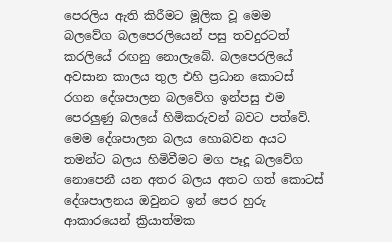පෙරලිය ඇති කිරීමට මූලික වූ මෙම බලවේග බලපෙරලියෙන් පසු තවදුරටත් කරලියේ රඟනු නොලැබේ. බලපෙරලියේ අවසාන කාලය තුල එහි ප්‍රධාන කොටස් රගන දේශපාලන බලවේග ඉන්පසු එම පෙරලුණු බලයේ හිමිකරුවන් බවට පත්වේ. මෙම දේශපාලන බලය හොබවන අයට තමන්ට බලය හිමිවීමට මග පෑදූ බලවේග නොපෙනී යන අතර බලය අතට ගත් කොටස් දේශපාලනය ඔවුනට ඉන් පෙර හුරු ආකාරයෙන් ක්‍රියාත්මක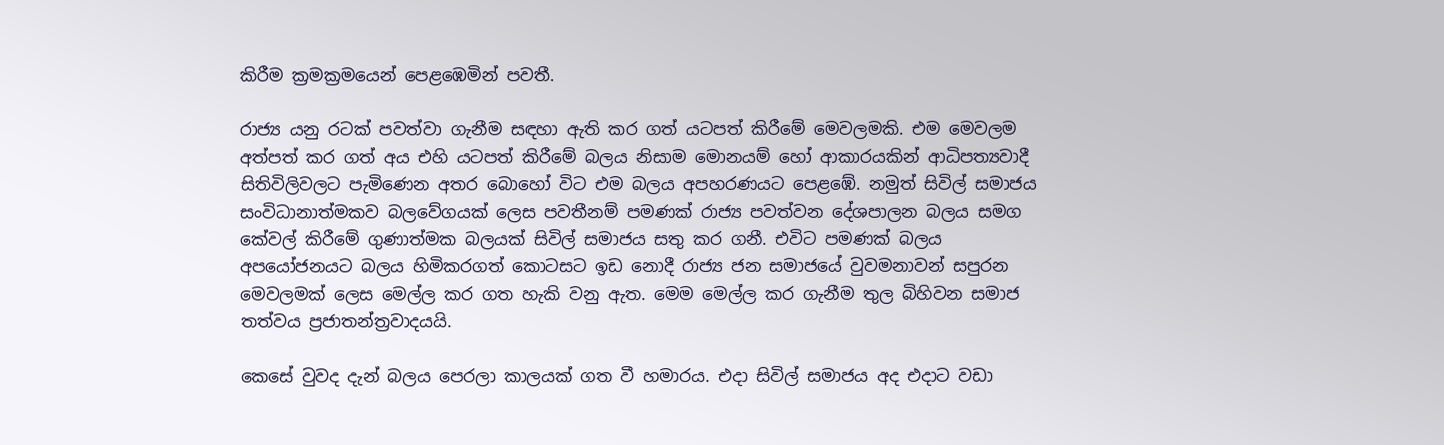කිරීම ක්‍රමක්‍රමයෙන් පෙළඹෙමින් පවතී.

රාජ්‍ය යනු රටක් පවත්වා ගැනීම සඳහා ඇති කර ගත් යටපත් කිරීමේ මෙවලමකි. එම මෙවලම අත්පත් කර ගත් අය එහි යටපත් කිරීමේ බලය නිසාම මොනයම් හෝ ආකාරයකින් ආධිපත්‍යවාදී සිතිවිලිවලට පැමිණෙන අතර බොහෝ විට එම බලය අපහරණයට පෙළඹේ. නමුත් සිවිල් සමාජය සංවිධානාත්මකව බලවේගයක් ලෙස පවතීනම් පමණක් රාජ්‍ය පවත්වන දේශපාලන බලය සමග කේවල් කිරීමේ ගුණාත්මක බලයක් සිවිල් සමාජය සතු කර ගනී. එවිට පමණක් බලය අපයෝජනයට බලය හිමිකරගත් කොටසට ඉඩ නොදී රාජ්‍ය ජන සමාජයේ වුවමනාවන් සපුරන මෙවලමක් ලෙස මෙල්ල කර ගත හැකි වනු ඇත. මෙම මෙල්ල කර ගැනීම තුල බිහිවන සමාජ තත්වය ප්‍රජාතන්ත්‍රවාදයයි.

කෙසේ වුවද දැන් බලය පෙරලා කාලයක් ගත වී හමාරය. එදා සිවිල් සමාජය අද එදාට වඩා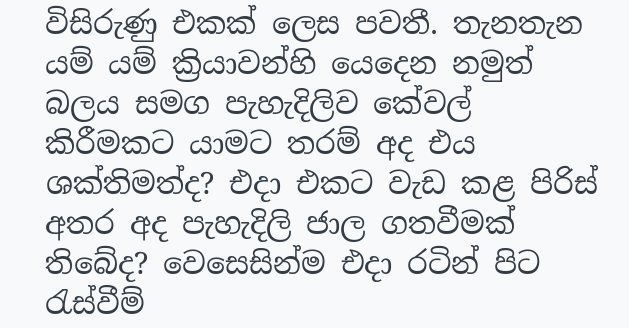විසිරුණු එකක් ලෙස පවතී. තැනතැන යම් යම් ක්‍රියාවන්හි යෙදෙන නමුත් බලය සමග පැහැදිලිව කේවල් කිරීමකට යාමට තරම් අද එය ශක්තිමත්ද? එදා එකට වැඩ කළ පිරිස් අතර අද පැහැදිලි ජාල ගතවීමක් තිබේද? වෙසෙසින්ම එදා රටින් පිට රැස්වීම්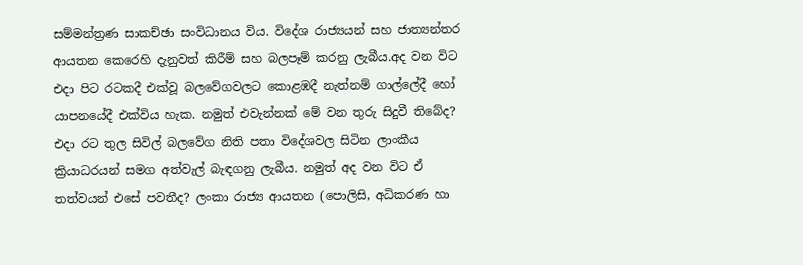සම්මන්ත්‍රණ සාකච්ඡා සංවිධානය විය. විදේශ රාජ්‍යයන් සහ ජාත්‍යන්තර ආයතන කෙරෙහි දැනුවත් කිරීම් සහ බලපෑම් කරනු ලැබීය.අද වන විට එදා පිට රටකදී එක්වූ බලවේගවලට කොළඹදී නැත්නම් ගාල්ලේදී හෝ යාපනයේදී එක්විය හැක. නමුත් එවැන්නක් මේ වන තුරු සිදුවී තිබේද? එදා රට තුල සිවිල් බලවේග නිති පතා විදේශවල සිටින ලාංකීය ක්‍රියාධරයන් සමග අත්වැල් බැඳගනු ලැබීය. නමුත් අද වන විට ඒ තත්වයන් එසේ පවතීද? ලංකා රාජ්‍ය ආයතන (පොලිසි, අධිකරණ හා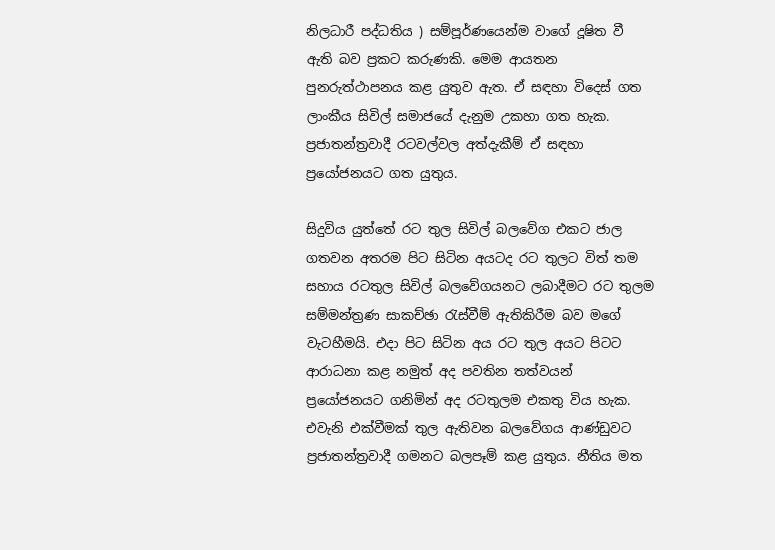නිලධාරී පද්ධතිය ) සම්පූර්ණයෙන්ම වාගේ දූෂිත වී ඇති බව ප්‍රකට කරුණකි. මෙම ආයතන පුනරුත්ථාපනය කළ යුතුව ඇත. ඒ සඳහා විදෙස් ගත ලාංකීය සිවිල් සමාජයේ දැනුම උකහා ගත හැක. ප්‍රජාතන්ත්‍රවාදී රටවල්වල අත්දැකීම් ඒ සඳහා ප්‍රයෝජනයට ගත යුතුය.

සිදුවිය යුත්තේ රට තුල සිවිල් බලවේග එකට ජාල ගතවන අතරම පිට සිටින අයටද රට තුලට විත් තම සහාය රටතුල සිවිල් බලවේගයනට ලබාදීමට රට තුලම සම්මන්ත්‍රණ සාකච්ඡා රැස්වීම් ඇතිකිරීම බව මගේ වැටහීමයි. එදා පිට සිටින අය රට තුල අයට පිටට ආරාධනා කළ නමුත් අද පවතින තත්වයන් ප්‍රයෝජනයට ගනිමින් අද රටතුලම එකතු විය හැක. එවැනි එක්වීමක් තුල ඇතිවන බලවේගය ආණ්ඩුවට ප්‍රජාතන්ත්‍රවාදී ගමනට බලපෑම් කළ යුතුය. නීතිය මත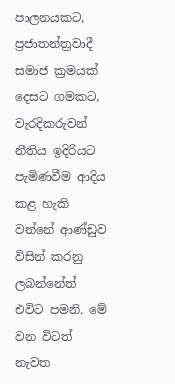පාලනයකට, ප්‍රජාතන්ත්‍රවාදී සමාජ ක්‍රමයක් දෙසට ගමකට, වැරදිකරුවන් නීතිය ඉදිරියට පැමිණවීම ආදිය කළ හැකි වන්නේ ආණ්ඩුව විසින් කරනු ලබන්නේත් එවිට පමනි. මේ වන විටත් නැවත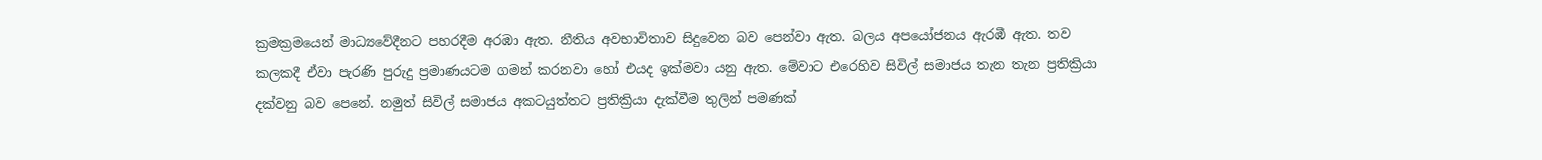ක්‍රමක්‍රමයෙන් මාධ්‍යවේදීනට පහරදීම අරඹා ඇත. නීතිය අවභාවිතාව සිදුවෙන බව පෙන්වා ඇත. බලය අපයෝජනය ඇරඹී ඇත. තව කලකදී ඒවා පැරණි පුරුදු ප්‍රමාණයටම ගමන් කරනවා හෝ එයද ඉක්මවා යනු ඇත. මේවාට එරෙහිව සිවිල් සමාජය තැන තැන ප්‍රතික්‍රියා දක්වනු බව පෙනේ. නමුත් සිවිල් සමාජය අකටයුත්තට ප්‍රතික්‍රියා දැක්වීම තුලින් පමණක්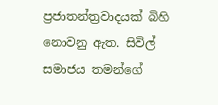ප්‍රජාතන්ත්‍රවාදයක් බිහි නොවනු ඇත. සිවිල් සමාජය තමන්ගේ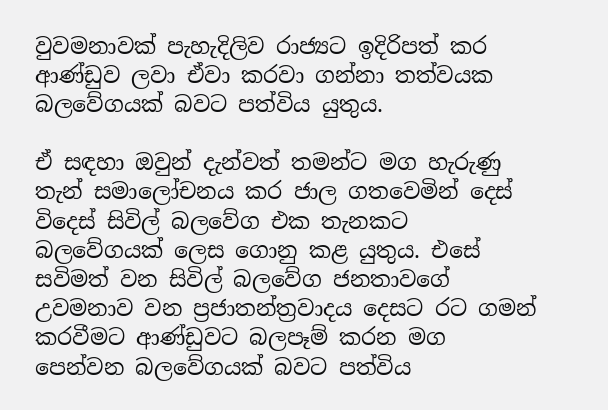වුවමනාවක් පැහැදිලිව රාජ්‍යට ඉදිරිපත් කර ආණ්ඩුව ලවා ඒවා කරවා ගන්නා තත්වයක බලවේගයක් බවට පත්විය යුතුය.

ඒ සඳහා ඔවුන් දැන්වත් තමන්ට මග හැරුණු තැන් සමාලෝචනය කර ජාල ගතවෙමින් දෙස් විදෙස් සිවිල් බලවේග එක තැනකට බලවේගයක් ලෙස ගොනු කළ යුතුය. එසේ සවිමත් වන සිවිල් බලවේග ජනතාවගේ උවමනාව වන ප්‍රජාතන්ත්‍රවාදය දෙසට රට ගමන් කරවීමට ආණ්ඩුවට බලපෑම් කරන මග පෙන්වන බලවේගයක් බවට පත්විය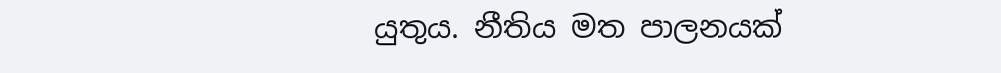යුතුය. නීතිය මත පාලනයක්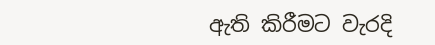ඇති කිරීමට වැරදි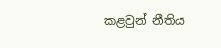කළවුන් නීතිය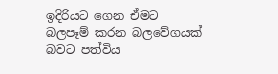ඉදිරියට ගෙන ඒමට බලපෑම් කරන බලවේගයක් බවට පත්විය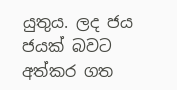යුතුය. ලද ජය ජයක් බවට අත්කර ගත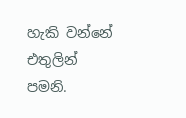හැකි වන්නේ එතුලින් පමනි.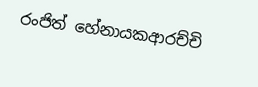රංජිත් හේනායකආරච්චි